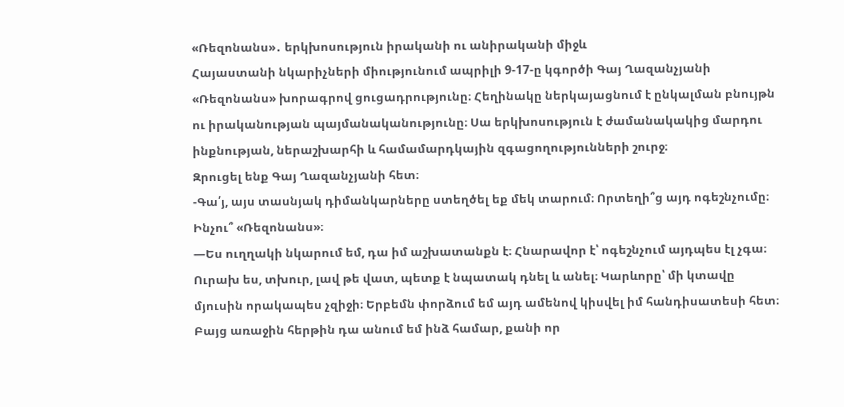«Ռեզոնանս»․ երկխոսություն իրականի ու անիրականի միջև
Հայաստանի նկարիչների միությունում ապրիլի 9-17-ը կգործի Գայ Ղազանչյանի «Ռեզոնանս» խորագրով ցուցադրությունը։ Հեղինակը ներկայացնում է ընկալման բնույթն ու իրականության պայմանականությունը։ Սա երկխոսություն է ժամանակակից մարդու ինքնության, ներաշխարհի և համամարդկային զգացողությունների շուրջ։
Զրուցել ենք Գայ Ղազանչյանի հետ։
-Գա՛յ, այս տասնյակ դիմանկարները ստեղծել եք մեկ տարում։ Որտեղի՞ց այդ ոգեշնչումը։ Ինչու՞ «Ռեզոնանս»։
—Ես ուղղակի նկարում եմ, դա իմ աշխատանքն է։ Հնարավոր է՝ ոգեշնչում այդպես էլ չգա։ Ուրախ ես, տխուր, լավ թե վատ, պետք է նպատակ դնել և անել։ Կարևորը՝ մի կտավը մյուսին որակապես չզիջի։ Երբեմն փորձում եմ այդ ամենով կիսվել իմ հանդիսատեսի հետ։ Բայց առաջին հերթին դա անում եմ ինձ համար, քանի որ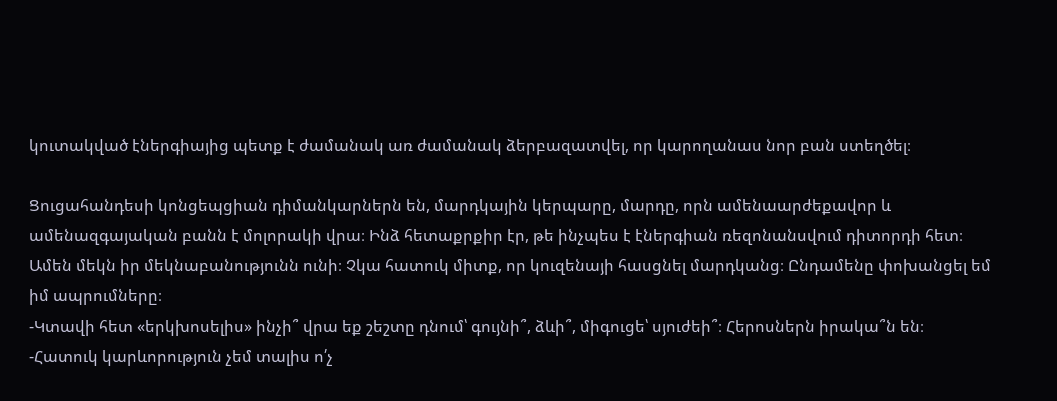կուտակված էներգիայից պետք է ժամանակ առ ժամանակ ձերբազատվել, որ կարողանաս նոր բան ստեղծել։

Ցուցահանդեսի կոնցեպցիան դիմանկարներն են, մարդկային կերպարը, մարդը, որն ամենաարժեքավոր և ամենազգայական բանն է մոլորակի վրա։ Ինձ հետաքրքիր էր, թե ինչպես է էներգիան ռեզոնանսվում դիտորդի հետ։ Ամեն մեկն իր մեկնաբանությունն ունի։ Չկա հատուկ միտք, որ կուզենայի հասցնել մարդկանց։ Ընդամենը փոխանցել եմ իմ ապրումները։
-Կտավի հետ «երկխոսելիս» ինչի՞ վրա եք շեշտը դնում՝ գույնի՞, ձևի՞, միգուցե՝ սյուժեի՞։ Հերոսներն իրակա՞ն են։
-Հատուկ կարևորություն չեմ տալիս ո՛չ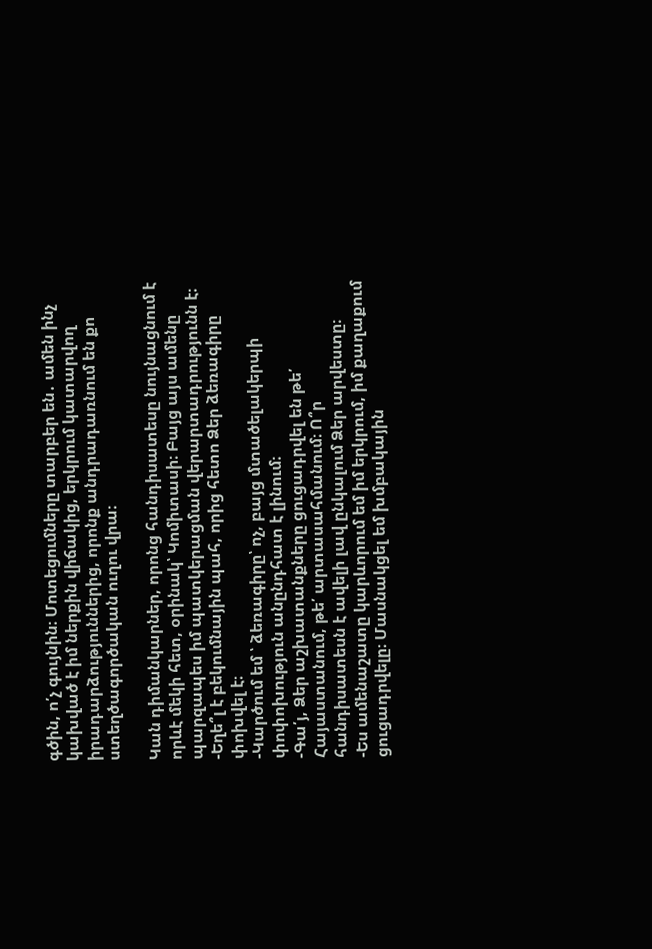գծին, ո՛չ գույնին։ Մոտեցումները տարբեր են․ ամեն ինչ կախված է իմ ներքին վիճակից, երկրում կատարվող իրադարձություններից, որոնք անդրադառնում են քո ստեղծագործական ուղու վրա։

Կան դիմանկարներ, որոնց հանդիսատեսը նույնացնում է որևէ մեկի հետ, օրինակ՝ Կոմիտասի։ Բայց այս ամենը պարզապես իմ պատկերացման վերարտադրությունն է։
-Եղե՞լ է բեկումնային պահ, որից հետո Ձեր ձեռագիրը փոխվել է։
-Կարծում եմ ՝ ձեռագիրը՝ ոչ, բայց մտածելակերպի փոփոխություն անընդհատ է լինում։
-Գա՛յ, Ձեր աշխատանքները ցուցադրվել են թե՛ Հայաստանում, թե՛ արտասահմանում։ Ո՞ր հանդիսատեսն է ավելի լավ ընկալում Ձեր արվեստը։
-Ես ամենաշատը կարևորում եմ իմ երկրում, իմ քաղաքում ցուցադրվելը։ Մասնակցել եմ խմբակային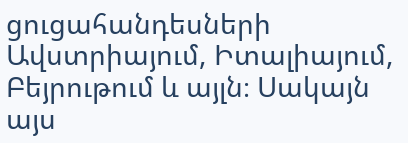ցուցահանդեսների Ավստրիայում, Իտալիայում, Բեյրութում և այլն։ Սակայն այս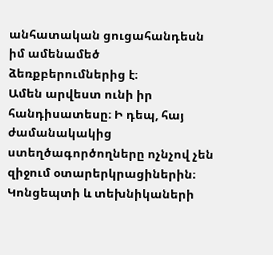անհատական ցուցահանդեսն իմ ամենամեծ ձեռքբերումներից է։
Ամեն արվեստ ունի իր հանդիսատեսը։ Ի դեպ, հայ ժամանակակից ստեղծագործողները ոչնչով չեն զիջում օտարերկրացիներին։ Կոնցեպտի և տեխնիկաների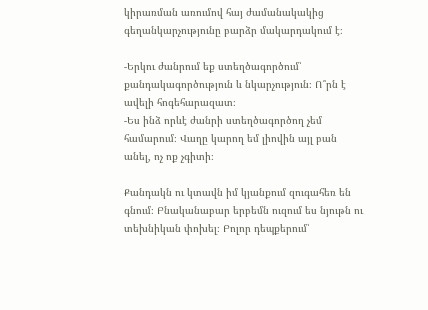կիրառման առումով հայ ժամանակակից գեղանկարչությունը բարձր մակարդակում է։

-Երկու ժանրում եք ստեղծագործում՝ քանդակագործություն և նկարչություն։ Ո՞րն է ավելի հոգեհարազատ։
-Ես ինձ որևէ ժանրի ստեղծագործող չեմ համարում։ Վաղը կարող եմ լիովին այլ բան անել, ոչ ոք չգիտի։

Քանդակն ու կտավն իմ կյանքում զուգահեռ են գնում։ Բնականաբար երբեմն ուզում ես նյութն ու տեխնիկան փոխել։ Բոլոր դեպքերում՝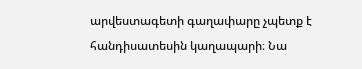արվեստագետի գաղափարը չպետք է հանդիսատեսին կաղապարի։ Նա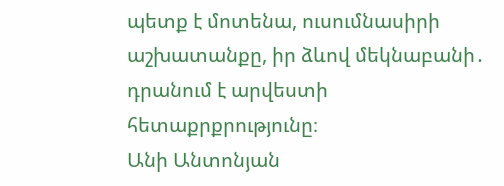պետք է մոտենա, ուսումնասիրի աշխատանքը, իր ձևով մեկնաբանի․ դրանում է արվեստի հետաքրքրությունը։
Անի Անտոնյան